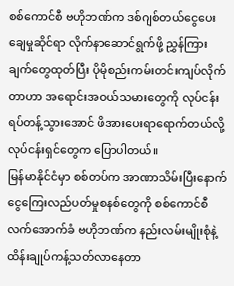စစ်ကောင်စီ ဗဟိုဘဏ်က ဒစ်ဂျစ်တယ်ငွေပေးချေမှုဆိုင်ရာ လိုက်နာဆောင်ရွက်ဖို့ ညွှန်ကြားချက်တွေထုတ်ပြီး ပိုမိုစည်းကမ်းတင်းကျပ်လိုက်တာဟာ အရောင်းအဝယ်သမားတွေကို လုပ်ငန်းရပ်တန့်သွားအောင် ဖိအားပေးရာရောက်တယ်လို့ လုပ်ငန်းရှင်တွေက ပြောပါတယ်။
မြန်မာနိုင်ငံမှာ စစ်တပ်က အာဏာသိမ်းပြီးနောက် ငွေကြေးလည်ပတ်မှုစနစ်တွေကို စစ်ကောင်စီလက်အောက်ခံ ဗဟိုဘဏ်က နည်းလမ်းမျိုးစုံနဲ့ ထိန်းချုပ်ကန့်သတ်လာနေတာ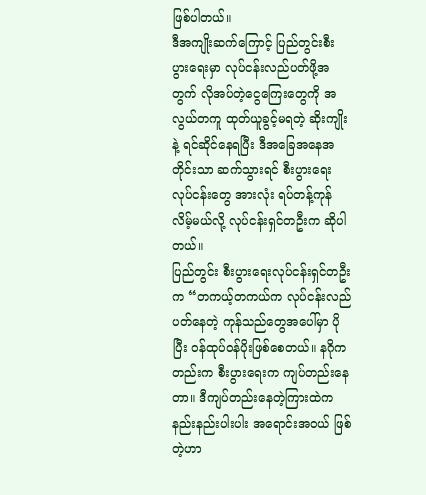ဖြစ်ပါတယ်။
ဒီအကျိုးဆက်ကြောင့် ပြည်တွင်းစီးပွားရေးမှာ လုပ်ငန်းလည်ပတ်ဖို့အတွက် လိုအပ်တဲ့ငွေကြေးတွေကို အလွယ်တကူ ထုတ်ယူခွင့်မရတဲ့ ဆိုးကျိုးနဲ့ ရင်ဆိုင်နေရပြီး ဒီအခြေအနေအတိုင်းသာ ဆက်သွားရင် စီးပွားရေးလုပ်ငန်းတွေ အားလုံး ရပ်တန့်ကုန်လိမ့်မယ်လို့ လုပ်ငန်းရှင်တဦးက ဆိုပါတယ်။
ပြည်တွင်း စီးပွားရေးလုပ်ငန်းရှင်တဦးက “တကယ့်တကယ်က လုပ်ငန်းလည်ပတ်နေတဲ့ ကုန်သည်တွေအပေါ်မှာ ပိုပြီး ဝန်ထုပ်ဝန်ပိုးဖြစ်စေတယ်။ နဂိုကတည်းက စီးပွားရေးက ကျပ်တည်းနေတာ။ ဒီကျပ်တည်းနေတဲ့ကြားထဲက နည်းနည်းပါးပါး အရောင်းအဝယ် ဖြစ်တဲ့ဟာ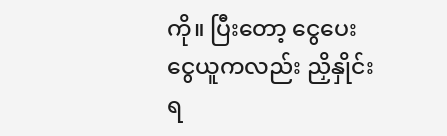ကို။ ပြီးတော့ ငွေပေးငွေယူကလည်း ညှိနှိုင်းရ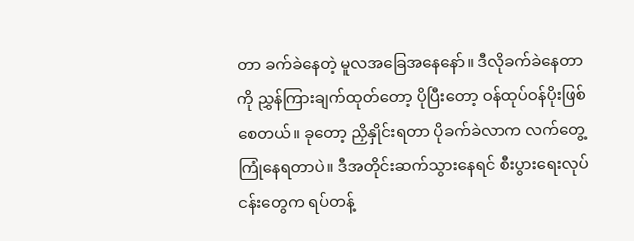တာ ခက်ခဲနေတဲ့ မူလအခြေအနေနော်။ ဒီလိုခက်ခဲနေတာကို ညွှန်ကြားချက်ထုတ်တော့ ပိုပြီးတော့ ဝန်ထုပ်ဝန်ပိုးဖြစ်စေတယ်။ ခုတော့ ညှိနှိုင်းရတာ ပိုခက်ခဲလာက လက်တွေ့ကြုံနေရတာပဲ။ ဒီအတိုင်းဆက်သွားနေရင် စီးပွားရေးလုပ်ငန်းတွေက ရပ်တန့်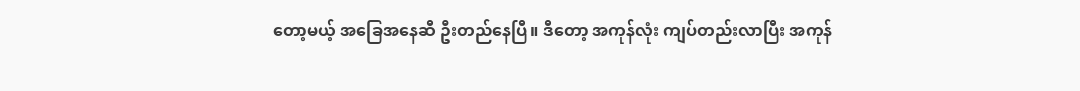တော့မယ့် အခြေအနေဆီ ဦးတည်နေပြီ။ ဒီတော့ အကုန်လုံး ကျပ်တည်းလာပြီး အကုန်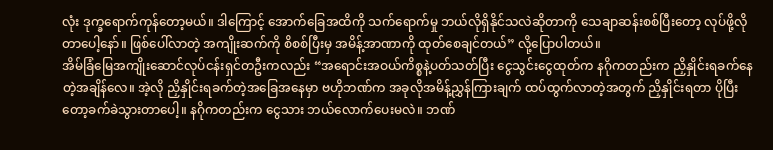လုံး ဒုက္ခရောက်ကုန်တော့မယ်။ ဒါကြောင့် အောက်ခြေအထိကို သက်ရောက်မှု ဘယ်လိုရှိနိုင်သလဲဆိုတာကို သေချာဆန်းစစ်ပြီးတော့ လုပ်ဖို့လိုတာပေါ့နော်။ ဖြစ်ပေါ်လာတဲ့ အကျိုးဆက်ကို စိစစ်ပြီးမှ အမိန့်အာဏာကို ထုတ်စေချင်တယ်” လို့ပြောပါတယ်။
အိမ်ခြံမြေအကျိုးဆောင်လုပ်ငန်းရှင်တဦးကလည်း “အရောင်းအဝယ်ကိစ္စနဲ့ပတ်သတ်ပြီး ငွေသွင်းငွေထုတ်က နဂိုကတည်းက ညှိနှိုင်းရခက်နေတဲ့အချိန်လေ။ အဲ့လို ညှိနှိုင်းရခက်တဲ့အခြေအနေမှာ ဗဟိုဘဏ်က အခုလိုအမိန့်ညွှန်ကြားချက် ထပ်ထွက်လာတဲ့အတွက် ညှိနှိုင်းရတာ ပိုပြီးတော့ခက်ခဲသွားတာပေါ့။ နဂိုကတည်းက ငွေသား ဘယ်လောက်ပေးမလဲ။ ဘဏ်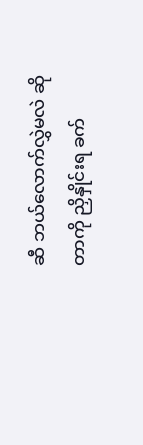ဆီ ဘယ်လောက်လွှဲမလဲ ဆိုတာကို ညှိနှိုင်းရ ခက်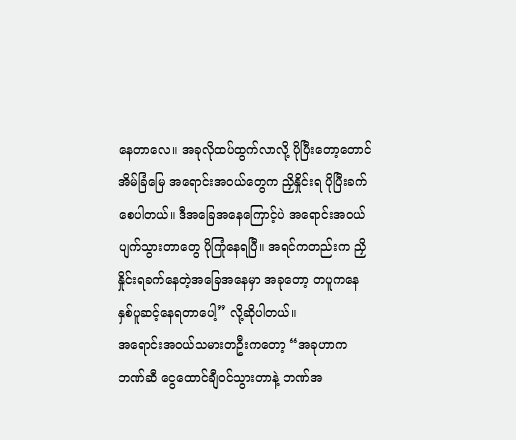နေတာလေ။ အခုလိုထပ်ထွက်လာလို့ ပိုပြီးတော့တောင် အိမ်ခြံမြေ အရောင်းအဝယ်တွေက ညှိနှိုင်းရ ပိုပြီးခက်စေပါတယ်။ ဒီအခြေအနေကြောင့်ပဲ အရောင်းအဝယ်ပျက်သွားတာတွေ ပိုကြုံနေရပြီ။ အရင်ကတည်းက ညှိနှိုင်းရခက်နေတဲ့အခြေအနေမှာ အခုတော့ တပူကနေ နှစ်ပူဆင့်နေရတာပေါ့” လို့ဆိုပါတယ်။
အရောင်းအဝယ်သမားတဦးကတော့ “အခုဟာက ဘဏ်ဆီ ငွေထောင်ချီဝင်သွားတာနဲ့ ဘဏ်အ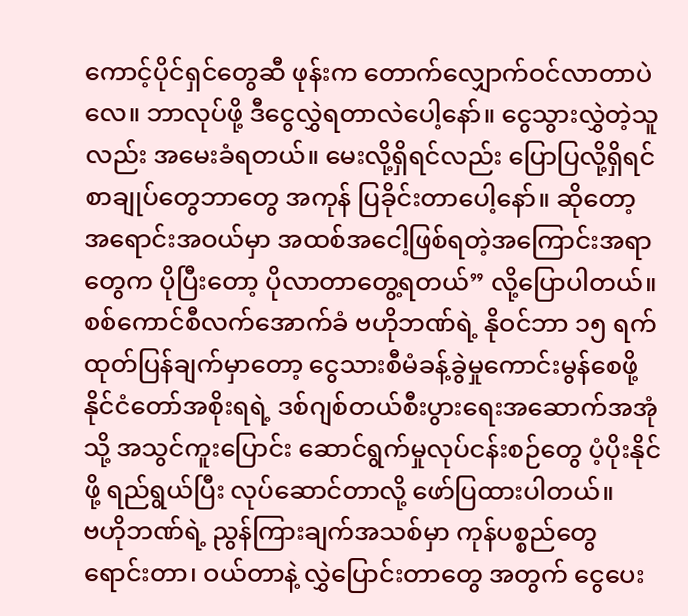ကောင့်ပိုင်ရှင်တွေဆီ ဖုန်းက တောက်လျှောက်ဝင်လာတာပဲလေ။ ဘာလုပ်ဖို့ ဒီငွေလွှဲရတာလဲပေါ့နော်။ ငွေသွားလွှဲတဲ့သူလည်း အမေးခံရတယ်။ မေးလို့ရှိရင်လည်း ပြောပြလို့ရှိရင် စာချုပ်တွေဘာတွေ အကုန် ပြခိုင်းတာပေါ့နော်။ ဆိုတော့ အရောင်းအဝယ်မှာ အထစ်အငေါ့ဖြစ်ရတဲ့အကြောင်းအရာတွေက ပိုပြီးတော့ ပိုလာတာတွေ့ရတယ်” လို့ပြောပါတယ်။
စစ်ကောင်စီလက်အောက်ခံ ဗဟိုဘဏ်ရဲ့ နိုဝင်ဘာ ၁၅ ရက် ထုတ်ပြန်ချက်မှာတော့ ငွေသားစီမံခန့်ခွဲမှုကောင်းမွန်စေဖို့ နိုင်ငံတော်အစိုးရရဲ့ ဒစ်ဂျစ်တယ်စီးပွားရေးအဆောက်အအုံသို့ အသွင်ကူးပြောင်း ဆောင်ရွက်မှုလုပ်ငန်းစဉ်တွေ ပံ့ပိုးနိုင်ဖို့ ရည်ရွယ်ပြီး လုပ်ဆောင်တာလို့ ဖော်ပြထားပါတယ်။
ဗဟိုဘဏ်ရဲ့ ညွန်ကြားချက်အသစ်မှာ ကုန်ပစ္စည်တွေ ရောင်းတာ၊ ဝယ်တာနဲ့ လွှဲပြောင်းတာတွေ အတွက် ငွေပေး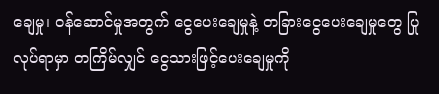ချေမှု၊ ဝန်ဆောင်မှုအတွက် ငွေပေးချေမှုနဲ့ တခြားငွေပေးချေမှုတွေ ပြုလုပ်ရာမှာ တကြိမ်လျှင် ငွေသားဖြင့်ပေးချေမှုကို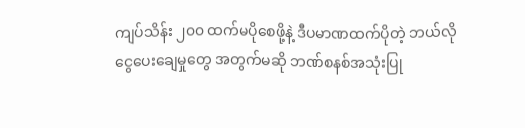ကျပ်သိန်း ၂၀၀ ထက်မပိုစေဖို့နဲ့ ဒီပမာဏထက်ပိုတဲ့ ဘယ်လို ငွေပေးချေမှုတွေ အတွက်မဆို ဘဏ်စနစ်အသုံးပြု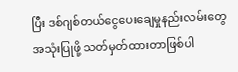ပြီး ဒစ်ဂျစ်တယ်ငွေပေးချေမှုနည်းလမ်းတွေ အသုံးပြုဖို့ သတ်မှတ်ထားတာဖြစ်ပါ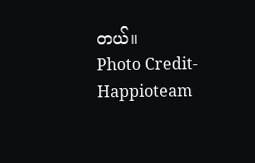တယ်။
Photo Credit- Happioteam